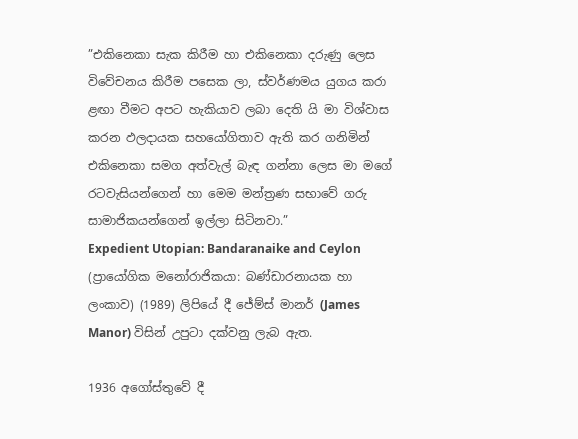”එකිනෙකා සැක කිරීම හා එකිනෙකා දරුණු ලෙස විවේචනය කිරීම පසෙක ලා, ස්වර්ණමය යුගය කරා ළඟා වීමට අපට හැකියාව ලබා දෙති යි මා විශ්වාස කරන ඵලදායක සහයෝගිතාව ඇති කර ගනිමින් එකිනෙකා සමග අත්වැල් බැඳ ගන්නා ලෙස මා මගේ රටවැසියන්ගෙන් හා මෙම මන්ත්‍රණ සභාවේ ගරු සාමාජිකයන්ගෙන් ඉල්ලා සිටිනවා.”
Expedient Utopian: Bandaranaike and Ceylon (ප්‍රායෝගික මනෝරාජිකයා: බණ්ඩාරනායක හා ලංකාව) (1989) ලිපියේ දී ජේම්ස් මානර් (James Manor) විසින් උපුටා දක්වනු ලැබ ඇත.

1936 අගෝස්තුවේ දී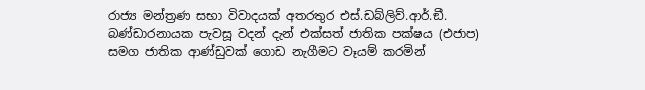රාජ්‍ය මන්ත්‍රණ සභා විවාදයක් අතරතුර එස්.ඩබ්ලිව්.ආර්.ඞී. බණ්ඩාරනායක පැවසූ වදන් දැන් එක්සත් ජාතික පක්ෂය (එජාප) සමග ජාතික ආණ්ඩුවක් ගොඩ නැගීමට වෑයම් කරමින්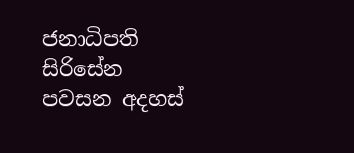ජනාධිපති සිරිසේන පවසන අදහස්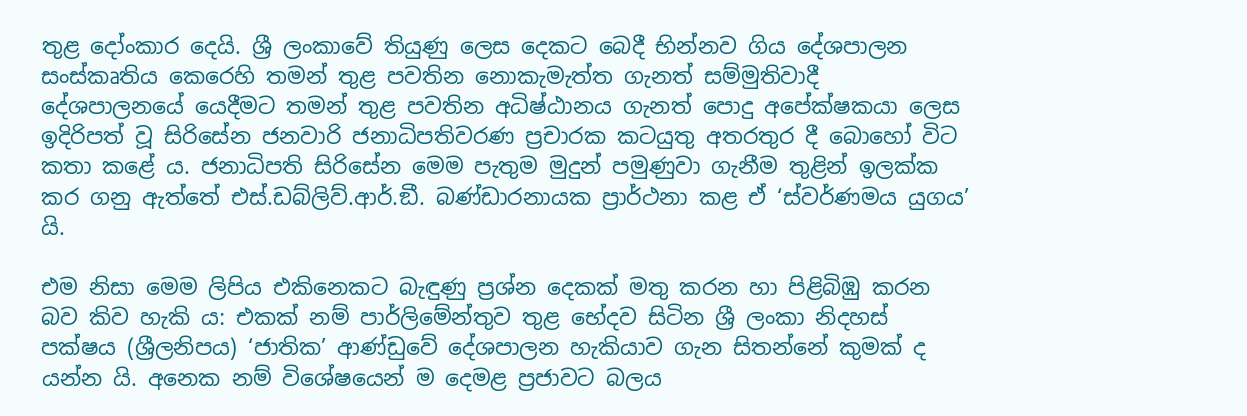තුළ දෝංකාර දෙයි. ශ්‍රී ලංකාවේ තියුණු ලෙස දෙකට බෙදී භින්නව ගිය දේශපාලන සංස්කෘතිය කෙරෙහි තමන් තුළ පවතින නොකැමැත්ත ගැනත් සම්මුතිවාදී දේශපාලනයේ යෙදීමට තමන් තුළ පවතින අධිෂ්ඨානය ගැනත් පොදු අපේක්ෂකයා ලෙස ඉදිරිපත් වූ සිරිසේන ජනවාරි ජනාධිපතිවරණ ප්‍රචාරක කටයුතු අතරතුර දී බොහෝ විට කතා කළේ ය. ජනාධිපති සිරිසේන මෙම පැතුම මුදුන් පමුණුවා ගැනීම තුළින් ඉලක්ක කර ගනු ඇත්තේ එස්.ඩබ්ලිව්.ආර්.ඞී. බණ්ඩාරනායක ප්‍රාර්ථනා කළ ඒ ‘ස්වර්ණමය යුගය’ යි.

එම නිසා මෙම ලිපිය එකිනෙකට බැඳුණු ප්‍රශ්න දෙකක් මතු කරන හා පිළිබිඹු කරන බව කිව හැකි ය: එකක් නම් පාර්ලිමේන්තුව තුළ භේදව සිටින ශ්‍රී ලංකා නිදහස් පක්ෂය (ශ්‍රීලනිපය) ‘ජාතික’ ආණ්ඩුවේ දේශපාලන හැකියාව ගැන සිතන්නේ කුමක් ද යන්න යි. අනෙක නම් විශේෂයෙන් ම දෙමළ ප්‍රජාවට බලය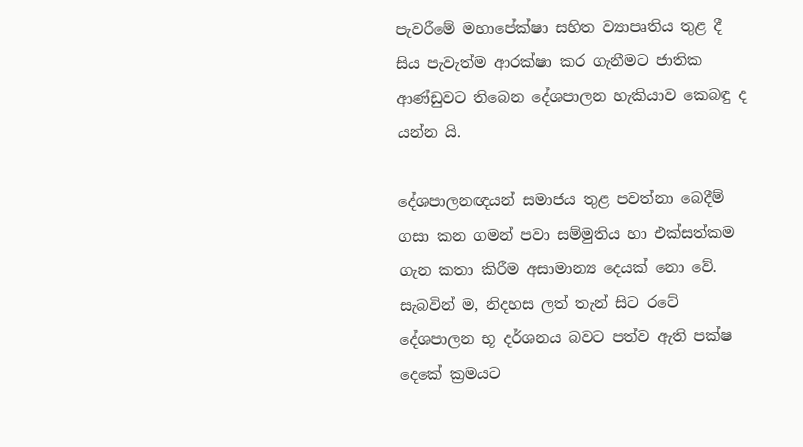පැවරීමේ මහාපේක්ෂා සහිත ව්‍යාපෘතිය තුළ දී සිය පැවැත්ම ආරක්ෂා කර ගැනීමට ජාතික ආණ්ඩුවට තිබෙන දේශපාලන හැකියාව කෙබඳු ද යන්න යි.

දේශපාලනඥයන් සමාජය තුළ පවත්නා බෙදීම් ගසා කන ගමන් පවා සම්මුතිය හා එක්සත්කම ගැන කතා කිරීම අසාමාන්‍ය දෙයක් නො වේ. සැබවින් ම, නිදහස ලත් තැන් සිට රටේ දේශපාලන භූ දර්ශනය බවට පත්ව ඇති පක්ෂ දෙකේ ක්‍රමයට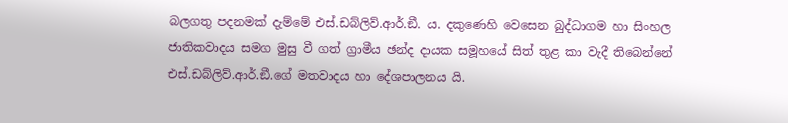බලගතු පදනමක් දැම්මේ එස්.ඩබ්ලිව්.ආර්.ඞී. ය. දකුණෙහි වෙසෙන බුද්ධාගම හා සිංහල ජාතිකවාදය සමග මුසු වී ගත් ග්‍රාමීය ඡන්ද දායක සමූහයේ සිත් තුළ කා වැදී තිබෙන්නේ එස්.ඩබ්ලිව්.ආර්.ඞී.ගේ මතවාදය හා දේශපාලනය යි.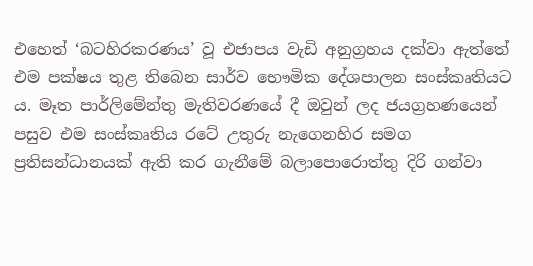එහෙත් ‘බටහිරකරණය’ වූ එජාපය වැඩි අනුග්‍රහය දක්වා ඇත්තේ එම පක්ෂය තුළ තිබෙන සාර්ව භෞමික දේශපාලන සංස්කෘතියට ය. මෑත පාර්ලිමේන්තු මැතිවරණයේ දී ඔවුන් ලද ජයග්‍රහණයෙන් පසුව එම සංස්කෘතිය රටේ උතුරු නැගෙනහිර සමග ප්‍රතිසන්ධානයක් ඇති කර ගැනීමේ බලාපොරොත්තු දිරි ගන්වා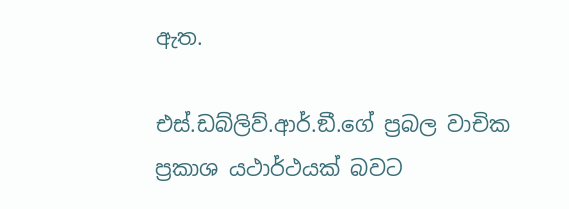ඇත.

එස්.ඩබ්ලිව්.ආර්.ඞී.ගේ ප්‍රබල වාචික ප්‍රකාශ යථාර්ථයක් බවට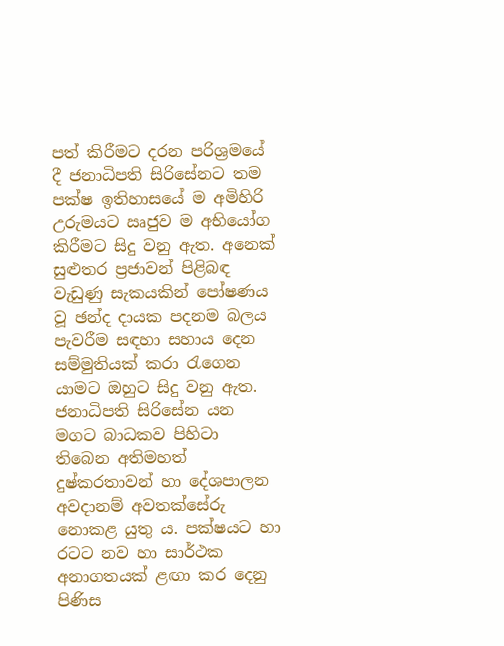පත් කිරීමට දරන පරිශ්‍රමයේ දී ජනාධිපති සිරිසේනට තම පක්ෂ ඉතිහාසයේ ම අමිහිරි උරුමයට ඍජුව ම අභියෝග කිරීමට සිදු වනු ඇත. අනෙක් සුළුතර ප්‍රජාවන් පිළිබඳ වැඩුණු සැකයකින් පෝෂණය වූ ඡන්ද දායක පදනම බලය පැවරීම සඳහා සහාය දෙන සම්මුතියක් කරා රැගෙන යාමට ඔහුට සිදු වනු ඇත. ජනාධිපති සිරිසේන යන මගට බාධකව පිහිටා තිබෙන අතිමහත් දුෂ්කරතාවන් හා දේශපාලන අවදානම් අවතක්සේරු නොකළ යුතු ය. පක්ෂයට හා රටට නව හා සාර්ථක අනාගතයක් ළඟා කර දෙනු පිණිස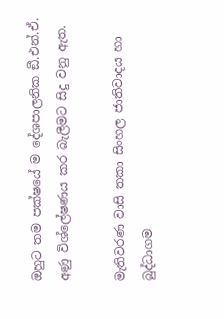ඔහුට තම පක්ෂයේ ම දේශපාලනික ඞී.එන්.ඒ. අණු විශ්ලේෂණය කර බැලීමට සිදු වනු ඇත.

මැතිවරණ වාසි තකා සිංහල ජාතිවාදය හා බුද්ධාගම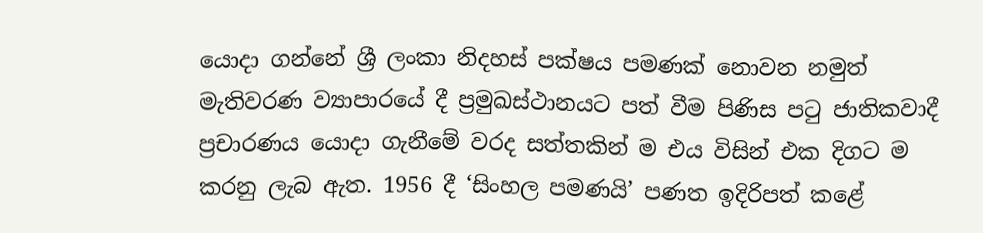යොදා ගන්නේ ශ්‍රී ලංකා නිදහස් පක්ෂය පමණක් නොවන නමුත් මැතිවරණ ව්‍යාපාරයේ දී ප්‍රමුඛස්ථානයට පත් වීම පිණිස පටු ජාතිකවාදී ප්‍රචාරණය යොදා ගැනීමේ වරද සත්තකින් ම එය විසින් එක දිගට ම කරනු ලැබ ඇත. 1956 දී ‘සිංහල පමණයි’ පණත ඉදිරිපත් කළේ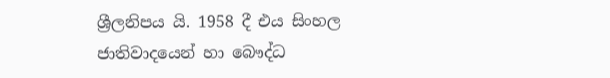ශ්‍රීලනිපය යි. 1958 දී එය සිංහල ජාතිවාදයෙන් හා බෞද්ධ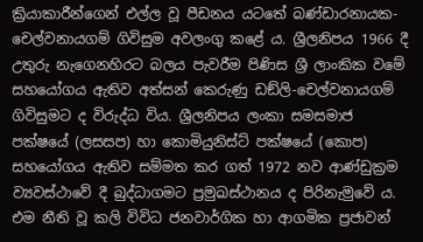ක්‍රියාකාරීන්ගෙන් එල්ල වූ පීඩනය යටතේ බණ්ඩාරනායක-චෙල්වනායගම් ගිවිසුම අවලංගු කළේ ය. ශ්‍රීලනිපය 1966 දී උතුරු නැගෙනහිරට බලය පැවරීම පිණිස ශ්‍රී ලාංකික වමේ සහයෝගය ඇතිව අත්සන් කෙරුණු ඩඞ්ලි-චෙල්වනායගම් ගිවිසුමට ද විරුද්ධ විය. ශ්‍රීලනිපය ලංකා සමසමාජ පක්ෂයේ (ලසසප) හා කොමියුනිස්ට් පක්ෂයේ (කොප) සහයෝගය ඇතිව සම්මත කර ගත් 1972 නව ආණ්ඩුක්‍රම ව්‍යවස්ථාවේ දී බුද්ධාගමට ප්‍රමුඛස්ථානය ද පිරිනැමුවේ ය. එම නීති වූ කලි විවිධ ජනවාර්ගික හා ආගමික ප්‍රජාවන්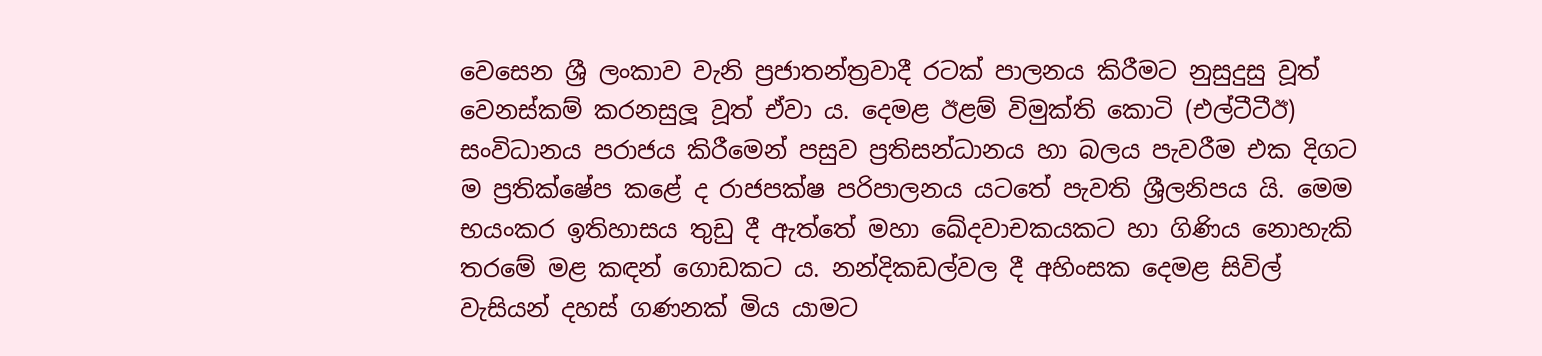වෙසෙන ශ්‍රී ලංකාව වැනි ප්‍රජාතන්ත්‍රවාදී රටක් පාලනය කිරීමට නුසුදුසු වූත් වෙනස්කම් කරනසුලූ වූත් ඒවා ය. දෙමළ ඊළම් විමුක්ති කොටි (එල්ටීටීඊ) සංවිධානය පරාජය කිරීමෙන් පසුව ප්‍රතිසන්ධානය හා බලය පැවරීම එක දිගට ම ප්‍රතික්ෂේප කළේ ද රාජපක්ෂ පරිපාලනය යටතේ පැවති ශ්‍රීලනිපය යි. මෙම භයංකර ඉතිහාසය තුඩු දී ඇත්තේ මහා ඛේදවාචකයකට හා ගිණිය නොහැකි තරමේ මළ කඳන් ගොඩකට ය. නන්දිකඩල්වල දී අහිංසක දෙමළ සිවිල් වැසියන් දහස් ගණනක් මිය යාමට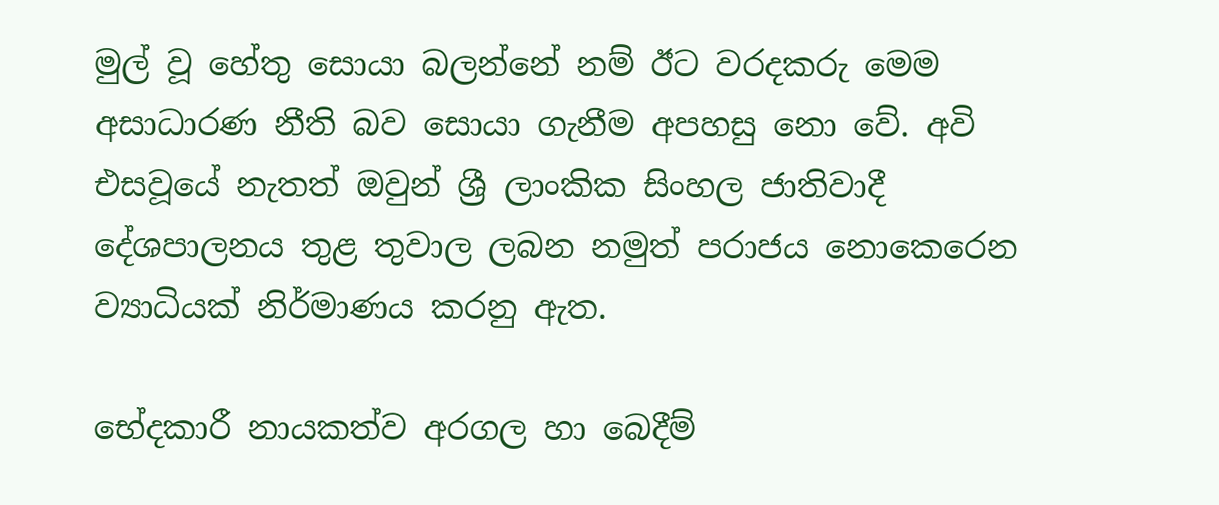මුල් වූ හේතු සොයා බලන්නේ නම් ඊට වරදකරු මෙම අසාධාරණ නීති බව සොයා ගැනීම අපහසු නො වේ. අවි එසවූයේ නැතත් ඔවුන් ශ්‍රී ලාංකික සිංහල ජාතිවාදී දේශපාලනය තුළ තුවාල ලබන නමුත් පරාජය නොකෙරෙන ව්‍යාධියක් නිර්මාණය කරනු ඇත.

භේදකාරී නායකත්ව අරගල හා බෙදීම්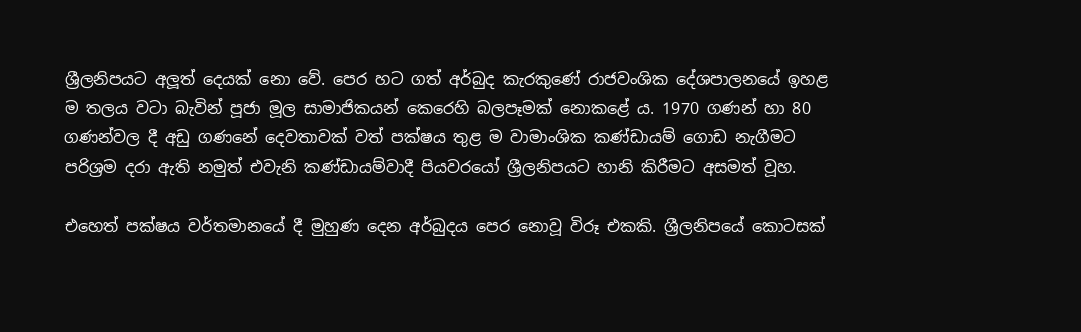ශ්‍රීලනිපයට අලූත් දෙයක් නො වේ. පෙර හට ගත් අර්බුද කැරකුණේ රාජවංශික දේශපාලනයේ ඉහළ ම තලය වටා බැවින් පූජා මූල සාමාජිකයන් කෙරෙහි බලපෑමක් නොකළේ ය. 1970 ගණන් හා 80 ගණන්වල දී අඩු ගණනේ දෙවතාවක් වත් පක්ෂය තුළ ම වාමාංශික කණ්ඩායම් ගොඩ නැගීමට පරිශ්‍රම දරා ඇති නමුත් එවැනි කණ්ඩායම්වාදී පියවරයෝ ශ්‍රීලනිපයට හානි කිරීමට අසමත් වූහ.

එහෙත් පක්ෂය වර්තමානයේ දී මුහුණ දෙන අර්බුදය පෙර නොවූ විරූ එකකි. ශ්‍රීලනිපයේ කොටසක්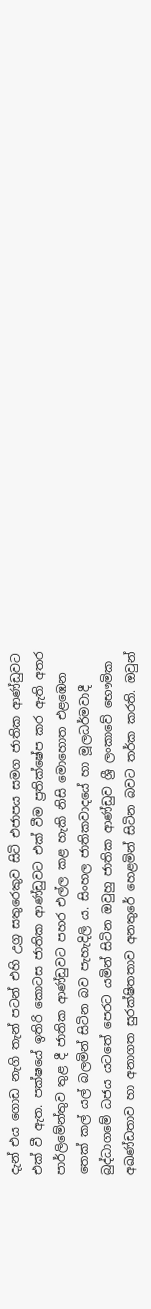දැන් එය ගොඩ නැගි තැන් පටන් එහි උග්‍ර සතුරෙකුව සිටි එජාපය සමග ජාතික ආණ්ඩුවට එක් වී ඇත. පක්ෂයේ ඉතිරි කොටස ජාතික ආණ්ඩුවට එක් වීම ප්‍රතික්ෂේප කර ඇති අතර පාර්ලිමේන්තුව තුළ දී ජාතික ආණ්ඩුවට පහර එල්ල කළ හැකි නිසි මොහොත එළඹෙන තෙක් කල් යල් බලමින් සිටින බව පැහැදිලි ය. සිංහල ජාතිකවාදයේ හා මූලධර්මවාදී බුද්ධාගමේ ධජය යටතේ පෙරට යමින් සිටින ඔවුහු ජාතික ආණ්ඩුව ශ්‍රී ලංකාවේ භෞමික අඛණ්ඩතාව හා අනාගත සුරක්ෂිතතාව අනතුරේ හෙළමින් සිටින බවට තර්ක කරති. ඔවුන්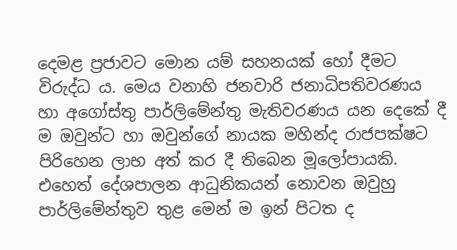දෙමළ ප්‍රජාවට මොන යම් සහනයක් හෝ දීමට විරුද්ධ ය. මෙය වනාහි ජනවාරි ජනාධිපතිවරණය හා අගෝස්තු පාර්ලිමේන්තු මැතිවරණය යන දෙකේ දී ම ඔවුන්ට හා ඔවුන්ගේ නායක මහින්ද රාජපක්ෂට පිරිහෙන ලාභ අත් කර දී තිබෙන මූලෝපායකි. එහෙත් දේශපාලන ආධුනිකයන් නොවන ඔවුහු පාර්ලිමේන්තුව තුළ මෙන් ම ඉන් පිටත ද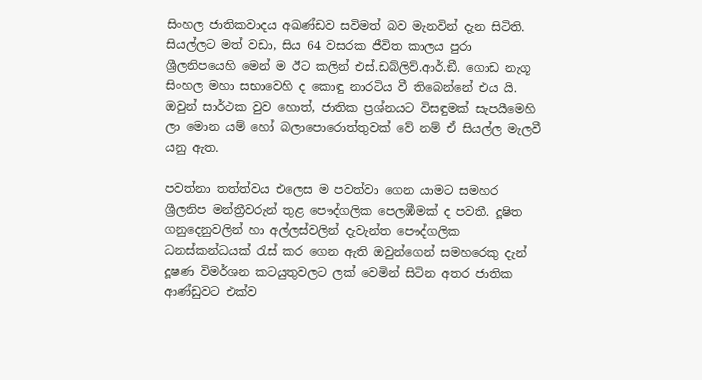සිංහල ජාතිකවාදය අඛණ්ඩව සවිමත් බව මැනවින් දැන සිටිති. සියල්ලට මත් වඩා, සිය 64 වසරක ජීවිත කාලය පුරා ශ්‍රීලනිපයෙහි මෙන් ම ඊට කලින් එස්.ඩබ්ලිව්.ආර්.ඞී. ගොඩ නැගූ සිංහල මහා සභාවෙහි ද කොඳු නාරටිය වී තිබෙන්නේ එය යි. ඔවුන් සාර්ථක වුව හොත්, ජාතික ප්‍රශ්නයට විසඳුමක් සැපයීමෙහි ලා මොන යම් හෝ බලාපොරොත්තුවක් වේ නම් ඒ සියල්ල මැලවී යනු ඇත.

පවත්නා තත්ත්වය එලෙස ම පවත්වා ගෙන යාමට සමහර ශ්‍රීලනිප මන්ත්‍රීවරුන් තුළ පෞද්ගලික පෙලඹීමක් ද පවතී. දූෂිත ගනුදෙනුවලින් හා අල්ලස්වලින් දැවැන්ත පෞද්ගලික ධනස්කන්ධයක් රැස් කර ගෙන ඇති ඔවුන්ගෙන් සමහරෙකු දැන් දූෂණ විමර්ශන කටයුතුවලට ලක් වෙමින් සිටින අතර ජාතික ආණ්ඩුවට එක්ව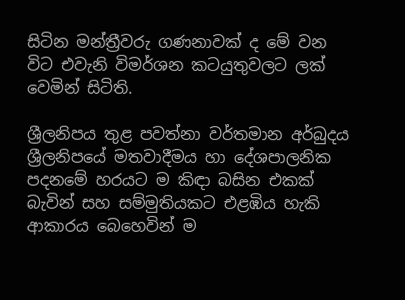සිටින මන්ත්‍රීවරු ගණනාවක් ද මේ වන විට එවැනි විමර්ශන කටයුතුවලට ලක් වෙමින් සිටිති.

ශ්‍රීලනිපය තුළ පවත්නා වර්තමාන අර්බුදය ශ්‍රීලනිපයේ මතවාදීමය හා දේශපාලනික පදනමේ හරයට ම කිඳා බසින එකක් බැවින් සහ සම්මුතියකට එළඹිය හැකි ආකාරය බෙහෙවින් ම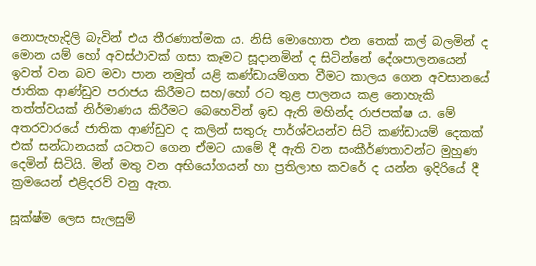නොපැහැදිලි බැවින් එය තීරණාත්මක ය. නිසි මොහොත එන තෙක් කල් බලමින් ද මොන යම් හෝ අවස්ථාවක් ගසා කෑමට සූදානමින් ද සිටින්නේ දේශපාලනයෙන් ඉවත් වන බව මවා පාන නමුත් යළි කණ්ඩායම්ගත වීමට කාලය ගෙන අවසානයේ ජාතික ආණ්ඩුව පරාජය කිරීමට සහ/හෝ රට තුළ පාලනය කළ නොහැකි තත්ත්වයක් නිර්මාණය කිරීමට බෙහෙවින් ඉඩ ඇති මහින්ද රාජපක්ෂ ය. මේ අතරවාරයේ ජාතික ආණ්ඩුව ද කලින් සතුරු පාර්ශ්වයන්ව සිටි කණ්ඩායම් දෙකක් එක් සන්ධානයක් යටතට ගෙන ඒමට යාමේ දී ඇති වන සංකීර්ණතාවන්ට මුහුණ දෙමින් සිටියි. මින් මතු වන අභියෝගයන් හා ප්‍රතිලාභ කවරේ ද යන්න ඉදිරියේ දී ක්‍රමයෙන් එළිදරව් වනු ඇත.

සූක්ෂ්ම ලෙස සැලසුම්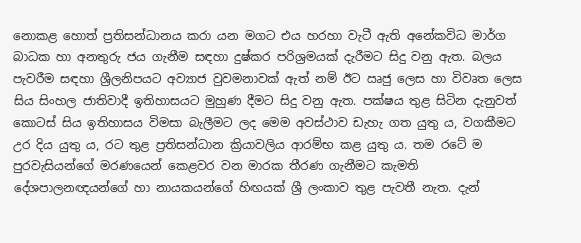නොකළ හොත් ප්‍රතිසන්ධානය කරා යන මගට එය හරහා වැටී ඇති අනේකවිධ මාර්ග බාධක හා අනතුරු ජය ගැනීම සඳහා දුෂ්කර පරිශ්‍රමයක් දැරීමට සිදු වනු ඇත. බලය පැවරීම සඳහා ශ්‍රීලනිපයට අව්‍යාජ වුවමනාවක් ඇත් නම් ඊට ඍජු ලෙස හා විවෘත ලෙස සිය සිංහල ජාතිවාදී ඉතිහාසයට මුහුණ දීමට සිදු වනු ඇත. පක්ෂය තුළ සිටින දැනුවත් කොටස් සිය ඉතිහාසය විමසා බැලීමට ලද මෙම අවස්ථාව ඩැහැ ගත යුතු ය, වගකීමට උර දිය යුතු ය, රට තුළ ප්‍රතිසන්ධාන ක්‍රියාවලිය ආරම්භ කළ යුතු ය. තම රටේ ම පුරවැසියන්ගේ මරණයෙන් කෙළවර වන මාරක තීරණ ගැනීමට කැමති දේශපාලනඥයන්ගේ හා නායකයන්ගේ හිඟයක් ශ්‍රී ලංකාව තුළ පැවතී නැත. දැන්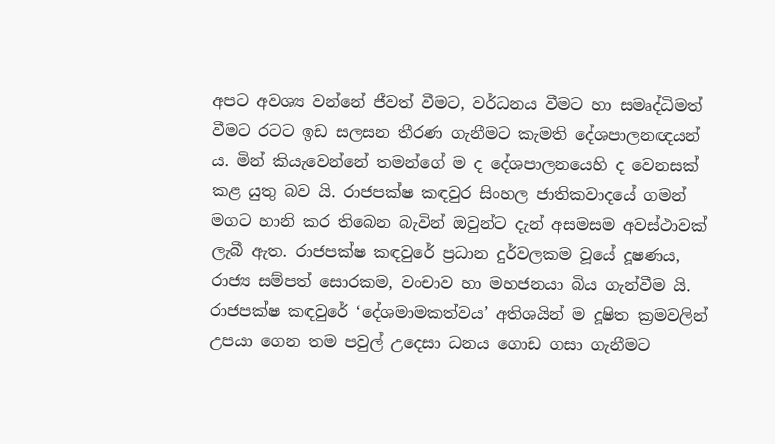අපට අවශ්‍ය වන්නේ ජීවත් වීමට, වර්ධනය වීමට හා සමෘද්ධිමත් වීමට රටට ඉඩ සලසන තීරණ ගැනීමට කැමති දේශපාලනඥයන් ය. මින් කියැවෙන්නේ තමන්ගේ ම ද දේශපාලනයෙහි ද වෙනසක් කළ යුතු බව යි. රාජපක්ෂ කඳවුර සිංහල ජාතිකවාදයේ ගමන් මගට හානි කර තිබෙන බැවින් ඔවුන්ට දැන් අසමසම අවස්ථාවක් ලැබී ඇත. රාජපක්ෂ කඳවුරේ ප්‍රධාන දුර්වලකම වූයේ දූෂණය, රාජ්‍ය සම්පත් සොරකම, වංචාව හා මහජනයා බිය ගැන්වීම යි. රාජපක්ෂ කඳවුරේ ‘දේශමාමකත්වය’ අතිශයින් ම දූෂිත ක්‍රමවලින් උපයා ගෙන තම පවුල් උදෙසා ධනය ගොඩ ගසා ගැනීමට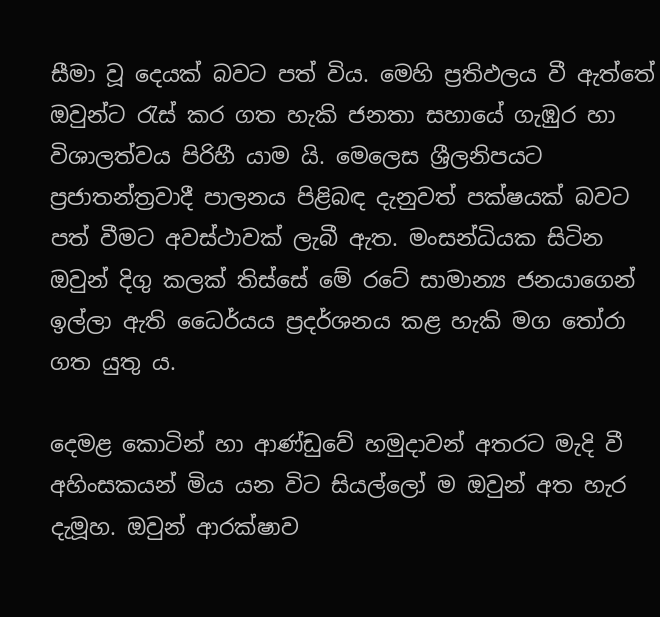සීමා වූ දෙයක් බවට පත් විය. මෙහි ප්‍රතිඵලය වී ඇත්තේ ඔවුන්ට රැස් කර ගත හැකි ජනතා සහායේ ගැඹුර හා විශාලත්වය පිරිහී යාම යි. මෙලෙස ශ්‍රීලනිපයට ප්‍රජාතන්ත්‍රවාදී පාලනය පිළිබඳ දැනුවත් පක්ෂයක් බවට පත් වීමට අවස්ථාවක් ලැබී ඇත. මංසන්ධියක සිටින ඔවුන් දිගු කලක් තිස්සේ මේ රටේ සාමාන්‍ය ජනයාගෙන් ඉල්ලා ඇති ධෛර්යය ප්‍රදර්ශනය කළ හැකි මග තෝරා ගත යුතු ය.

දෙමළ කොටින් හා ආණ්ඩුවේ හමුදාවන් අතරට මැදි වී අහිංසකයන් මිය යන විට සියල්ලෝ ම ඔවුන් අත හැර දැමූහ. ඔවුන් ආරක්ෂාව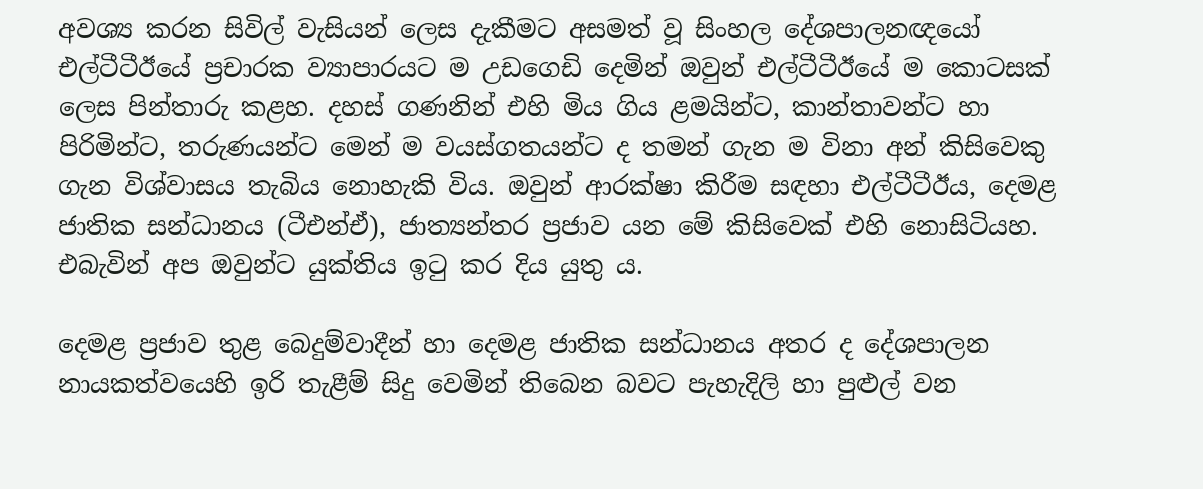අවශ්‍ය කරන සිවිල් වැසියන් ලෙස දැකීමට අසමත් වූ සිංහල දේශපාලනඥයෝ එල්ටීටීඊයේ ප්‍රචාරක ව්‍යාපාරයට ම උඩගෙඩි දෙමින් ඔවුන් එල්ටීටීඊයේ ම කොටසක් ලෙස පින්තාරු කළහ. දහස් ගණනින් එහි මිය ගිය ළමයින්ට, කාන්තාවන්ට හා පිරිමින්ට, තරුණයන්ට මෙන් ම වයස්ගතයන්ට ද තමන් ගැන ම විනා අන් කිසිවෙකු ගැන විශ්වාසය තැබිය නොහැකි විය. ඔවුන් ආරක්ෂා කිරීම සඳහා එල්ටීටීඊය, දෙමළ ජාතික සන්ධානය (ටීඑන්ඒ), ජාත්‍යන්තර ප්‍රජාව යන මේ කිසිවෙක් එහි නොසිටියහ. එබැවින් අප ඔවුන්ට යුක්තිය ඉටු කර දිය යුතු ය.

දෙමළ ප්‍රජාව තුළ බෙදුම්වාදීන් හා දෙමළ ජාතික සන්ධානය අතර ද දේශපාලන නායකත්වයෙහි ඉරි තැළීම් සිදු වෙමින් තිබෙන බවට පැහැදිලි හා පුළුල් වන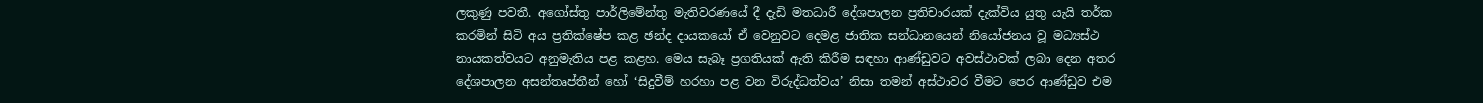ලකුණු පවතී. අගෝස්තු පාර්ලිමේන්තු මැතිවරණයේ දී දැඩි මතධාරී දේශපාලන ප්‍රතිචාරයක් දැක්විය යුතු යැයි තර්ක කරමින් සිටි අය ප්‍රතික්ෂේප කළ ඡන්ද දායකයෝ ඒ වෙනුවට දෙමළ ජාතික සන්ධානයෙන් නියෝජනය වූ මධ්‍යස්ථ නායකත්වයට අනුමැතිය පළ කළහ. මෙය සැබෑ ප්‍රගතියක් ඇති කිරීම සඳහා ආණ්ඩුවට අවස්ථාවක් ලබා දෙන අතර දේශපාලන අසන්තෘප්තීන් හෝ ‘සිදුවීම් හරහා පළ වන විරුද්ධත්වය’ නිසා තමන් අස්ථාවර වීමට පෙර ආණ්ඩුව එම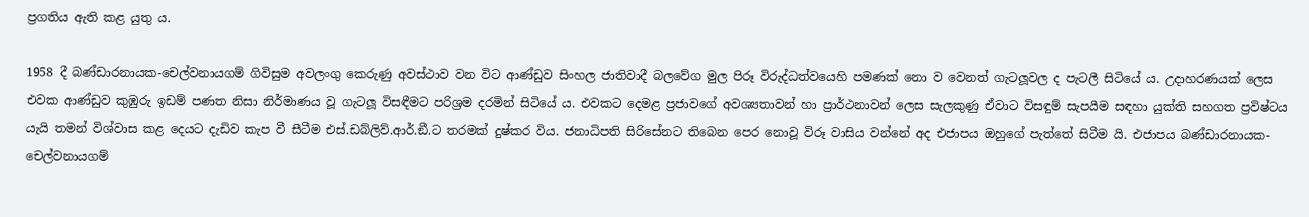ප්‍රගතිය ඇති කළ යුතු ය.

1958 දී බණ්ඩාරනායක-චෙල්වනායගම් ගිවිසුම අවලංගු කෙරුණු අවස්ථාව වන විට ආණ්ඩුව සිංහල ජාතිවාදී බලවේග මුල පිරූ විරුද්ධත්වයෙහි පමණක් නො ව වෙනත් ගැටලූවල ද පැටලී සිටියේ ය. උදාහරණයක් ලෙස එවක ආණ්ඩුව කුඹුරු ඉඩම් පණත නිසා නිර්මාණය වූ ගැටලූ විසඳීමට පරිශ්‍රම දරමින් සිටියේ ය. එවකට දෙමළ ප්‍රජාවගේ අවශ්‍යතාවන් හා ප්‍රාර්ථනාවන් ලෙස සැලකුණු ඒවාට විසඳුම් සැපයීම සඳහා යුක්ති සහගත ප්‍රවිෂ්ටය යැයි තමන් විශ්වාස කළ දෙයට දැඩිව කැප වී සීටීම එස්.ඩබ්ලිව්.ආර්.ඞී.ට තරමක් දුෂ්කර විය. ජනාධිපති සිරිසේනට තිබෙන පෙර නොවූ විරූ වාසිය වන්නේ අද එජාපය ඔහුගේ පැත්තේ සිටීම යි. එජාපය බණ්ඩාරනායක-චෙල්වනායගම්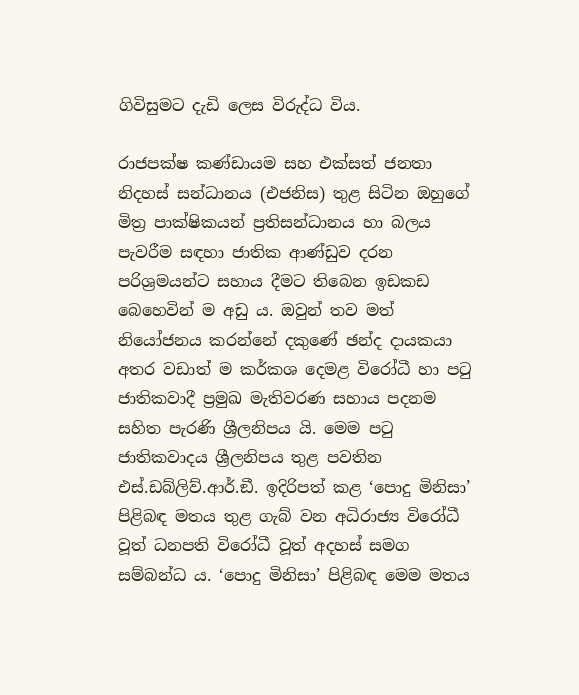ගිවිසුමට දැඩි ලෙස විරුද්ධ විය.

රාජපක්ෂ කණ්ඩායම සහ එක්සත් ජනතා නිදහස් සන්ධානය (එජනිස) තුළ සිටින ඔහුගේ මිත්‍ර පාක්ෂිකයන් ප්‍රතිසන්ධානය හා බලය පැවරීම සඳහා ජාතික ආණ්ඩුව දරන පරිශ්‍රමයන්ට සහාය දීමට තිබෙන ඉඩකඩ බෙහෙවින් ම අඩු ය. ඔවුන් තව මත් නියෝජනය කරන්නේ දකුණේ ඡන්ද දායකයා අතර වඩාත් ම කර්කශ දෙමළ විරෝධී හා පටු ජාතිකවාදී ප්‍රමුඛ මැතිවරණ සහාය පදනම සහිත පැරණි ශ්‍රීලනිපය යි. මෙම පටු ජාතිකවාදය ශ්‍රීලනිපය තුළ පවතින එස්.ඩබ්ලිව්.ආර්.ඞී. ඉදිරිපත් කළ ‘පොදු මිනිසා’ පිළිබඳ මතය තුළ ගැබ් වන අධිරාජ්‍ය විරෝධී වූත් ධනපති විරෝධී වූත් අදහස් සමග සම්බන්ධ ය. ‘පොදු මිනිසා’ පිළිබඳ මෙම මතය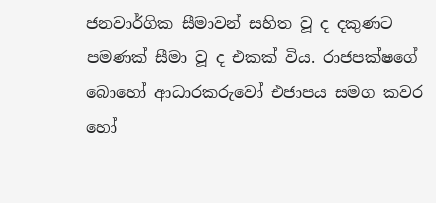ජනවාර්ගික සීමාවන් සහිත වූ ද දකුණට පමණක් සීමා වූ ද එකක් විය. රාජපක්ෂගේ බොහෝ ආධාරකරුවෝ එජාපය සමග කවර හෝ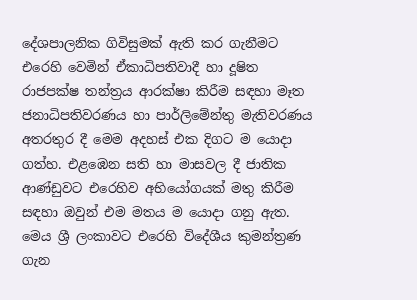දේශපාලනික ගිවිසුමක් ඇති කර ගැනීමට එරෙහි වෙමින් ඒකාධිපතිවාදී හා දූෂිත රාජපක්ෂ තන්ත්‍රය ආරක්ෂා කිරීම සඳහා මෑත ජනාධිපතිවරණය හා පාර්ලිමේන්තු මැතිවරණය අතරතුර දී මෙම අදහස් එක දිගට ම යොදා ගත්හ. එළඹෙන සති හා මාසවල දී ජාතික ආණ්ඩුවට එරෙහිව අභියෝගයක් මතු කිරීම සඳහා ඔවුන් එම මතය ම යොදා ගනු ඇත. මෙය ශ්‍රී ලංකාවට එරෙහි විදේශීය කුමන්ත්‍රණ ගැන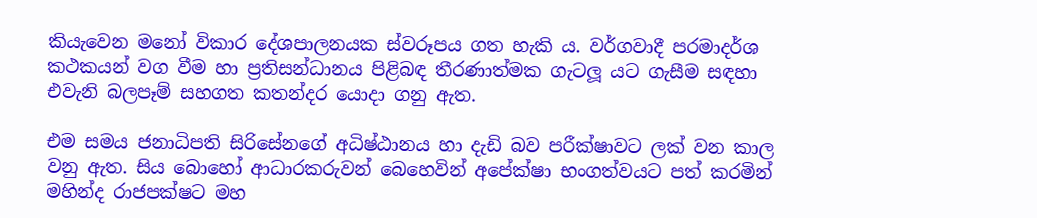කියැවෙන මනෝ විකාර දේශපාලනයක ස්වරූපය ගත හැකි ය. වර්ගවාදී පරමාදර්ශ කථකයන් වග වීම හා ප්‍රතිසන්ධානය පිළිබඳ තීරණාත්මක ගැටලූ යට ගැසීම සඳහා එවැනි බලපෑම් සහගත කතන්දර යොදා ගනු ඇත.

එම සමය ජනාධිපති සිරිසේනගේ අධිෂ්ඨානය හා දැඩි බව පරීක්ෂාවට ලක් වන කාල වනු ඇත. සිය බොහෝ ආධාරකරුවන් බෙහෙවින් අපේක්ෂා භංගත්වයට පත් කරමින් මහින්ද රාජපක්ෂට මහ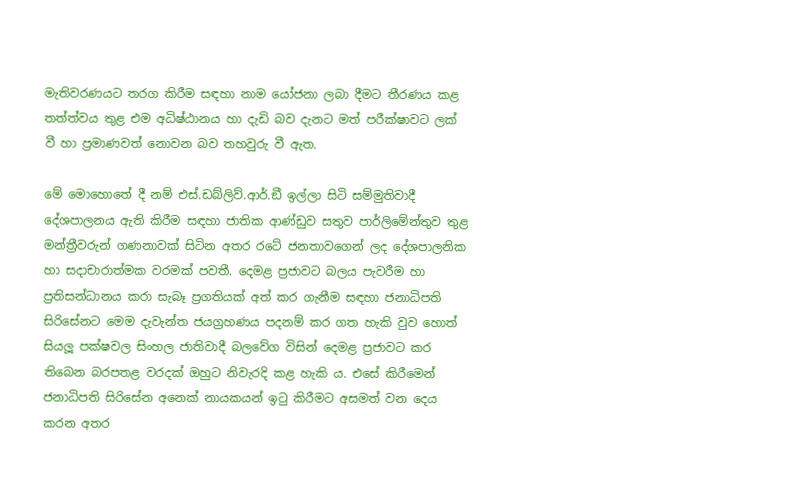මැතිවරණයට තරග කිරීම සඳහා නාම යෝජනා ලබා දීමට තීරණය කළ තත්ත්වය තුළ එම අධිෂ්ඨානය හා දැඩි බව දැනට මත් පරීක්ෂාවට ලක් වී හා ප්‍රමාණවත් නොවන බව තහවුරු වී ඇත.

මේ මොහොතේ දී නම් එස්.ඩබ්ලිව්.ආර්.ඞී ඉල්ලා සිටි සම්මුතිවාදී දේශපාලනය ඇති කිරීම සඳහා ජාතික ආණ්ඩුව සතුව පාර්ලිමේන්තුව තුළ මන්ත්‍රීවරුන් ගණනාවක් සිටින අතර රටේ ජනතාවගෙන් ලද දේශපාලනික හා සදාචාරාත්මක වරමක් පවතී. දෙමළ ප්‍රජාවට බලය පැවරීම හා ප්‍රතිසන්ධානය කරා සැබෑ ප්‍රගතියක් අත් කර ගැනීම සඳහා ජනාධිපති සිරිසේනට මෙම දැවැන්ත ජයග්‍රහණය පදනම් කර ගත හැකි වුව හොත් සියලූ පක්ෂවල සිංහල ජාතිවාදී බලවේග විසින් දෙමළ ප්‍රජාවට කර තිබෙන බරපතළ වරදක් ඔහුට නිවැරදි කළ හැකි ය. එසේ කිරීමෙන් ජනාධිපති සිරිසේන අනෙක් නායකයන් ඉටු කිරීමට අසමත් වන දෙය කරන අතර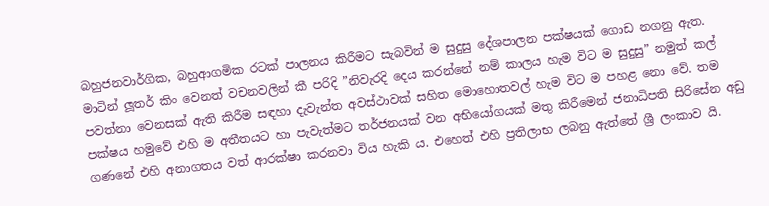බහුජනවාර්ගික, බහුආගමික රටක් පාලනය කිරීමට සැබවින් ම සුදුසු දේශපාලන පක්ෂයක් ගොඩ නගනු ඇත. මාටින් ලූතර් කිං වෙනත් වචනවලින් කී පරිදි ”නිවැරදි දෙය කරන්නේ නම් කාලය හැම විට ම සුදුසු” නමුත් කල් පවත්නා වෙනසක් ඇති කිරීම සඳහා දැවැන්ත අවස්ථාවක් සහිත මොහොතවල් හැම විට ම පහළ නො වේ. තම පක්ෂය හමුවේ එහි ම අතීතයට හා පැවැත්මට තර්ජනයක් වන අභියෝගයක් මතු කිරීමෙන් ජනාධිපති සිරිසේන අඩු ගණනේ එහි අනාගතය වත් ආරක්ෂා කරනවා විය හැකි ය. එහෙත් එහි ප්‍රතිලාභ ලබනු ඇත්තේ ශ්‍රී ලංකාව යි.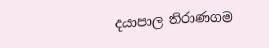දයාපාල තිරාණගම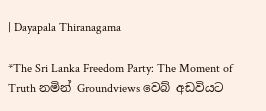| Dayapala Thiranagama

*The Sri Lanka Freedom Party: The Moment of Truth නමින් Groundviews වෙබ් අඩවියට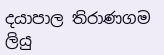දයාපාල තිරාණගම ලියු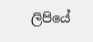ලිපියේ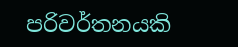පරිවර්තනයකි